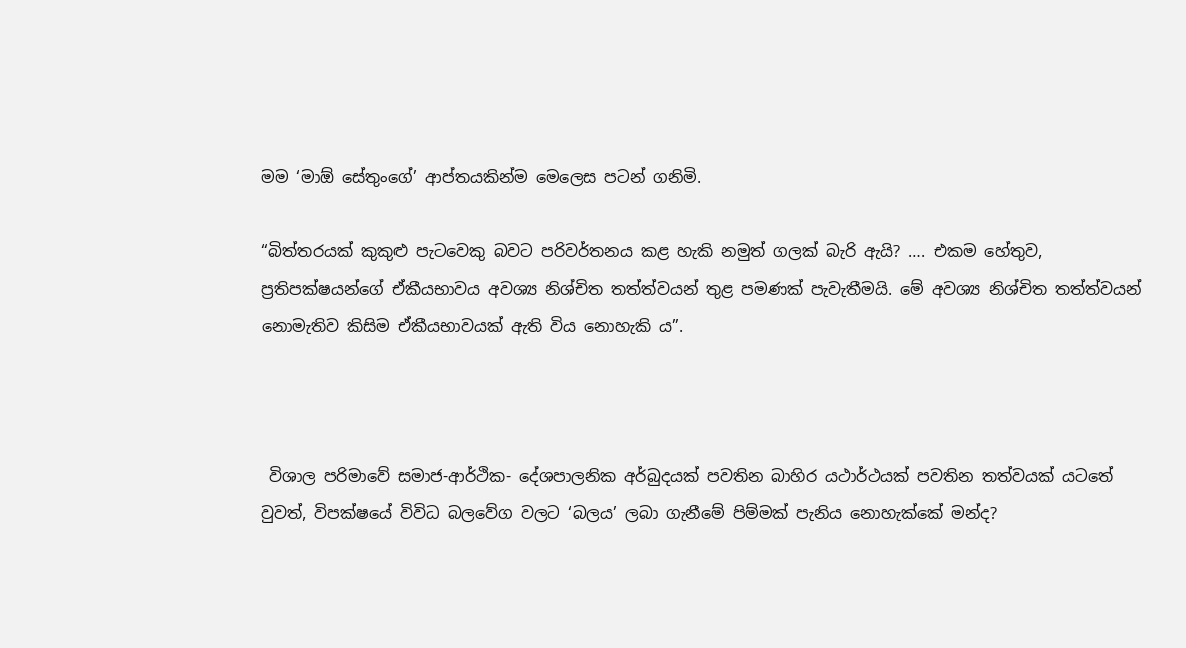මම ‘මාඕ සේතුංගේ’ ආප්තයකින්ම මෙලෙස පටන් ගනිමි.

“බිත්තරයක් කුකුළු පැටවෙකු බවට පරිවර්තනය කළ හැකි නමුත් ගලක් බැරි ඇයි? …. එකම හේතුව, ප්‍රතිපක්ෂයන්ගේ ඒකීයභාවය අවශ්‍ය නිශ්චිත තත්ත්වයන් තුළ පමණක් පැවැතීමයි. මේ අවශ්‍ය නිශ්චිත තත්ත්වයන් නොමැතිව කිසිම ඒකීයභාවයක් ඇති විය නොහැකි ය”.



 විශාල පරිමාවේ සමාජ-ආර්ථික- දේශපාලනික අර්බුදයක් පවතින බාහිර යථාර්ථයක් පවතින තත්වයක් යටතේ වුවත්, විපක්ෂයේ විවිධ බලවේග වලට ‘බලය’ ලබා ගැනීමේ පිම්මක් පැනිය නොහැක්කේ මන්ද?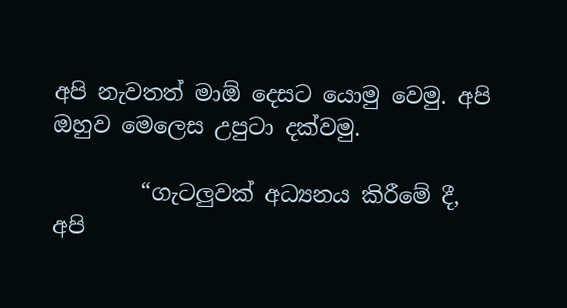අපි නැවතත් මාඕ දෙසට යොමු වෙමු. අපි ඔහුව මෙලෙස උපුටා දක්වමු.

        “ගැටලුවක් අධ්‍යනය කිරීමේ දී, අපි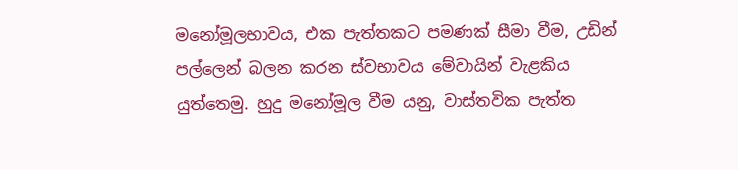මනෝමූලභාවය, එක පැත්තකට පමණක් සීමා වීම, උඩින් පල්ලෙන් බලන කරන ස්වභාවය මේවායින් වැළකිය යුත්තෙමු. හුදු මනෝමූල වීම යනු, වාස්තවික පැත්ත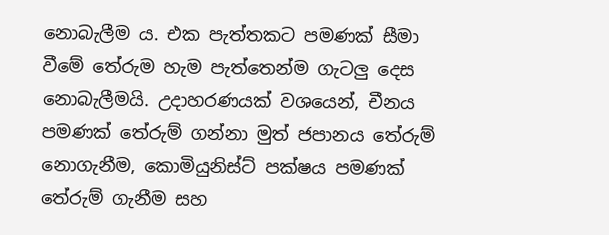නොබැලීම ය. එක පැත්තකට පමණක් සීමා වීමේ තේරුම හැම පැත්තෙන්ම ගැටලු දෙස නොබැලීමයි. උදාහරණයක් වශයෙන්, චීනය පමණක් තේරුම් ගන්නා මුත් ජපානය තේරුම් නොගැනීම, කොමියුනිස්ට් පක්ෂය පමණක් තේරුම් ගැනීම සහ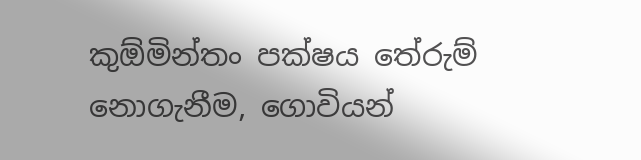කුඕමින්තං පක්ෂය තේරුම් නොගැනීම, ගොවියන්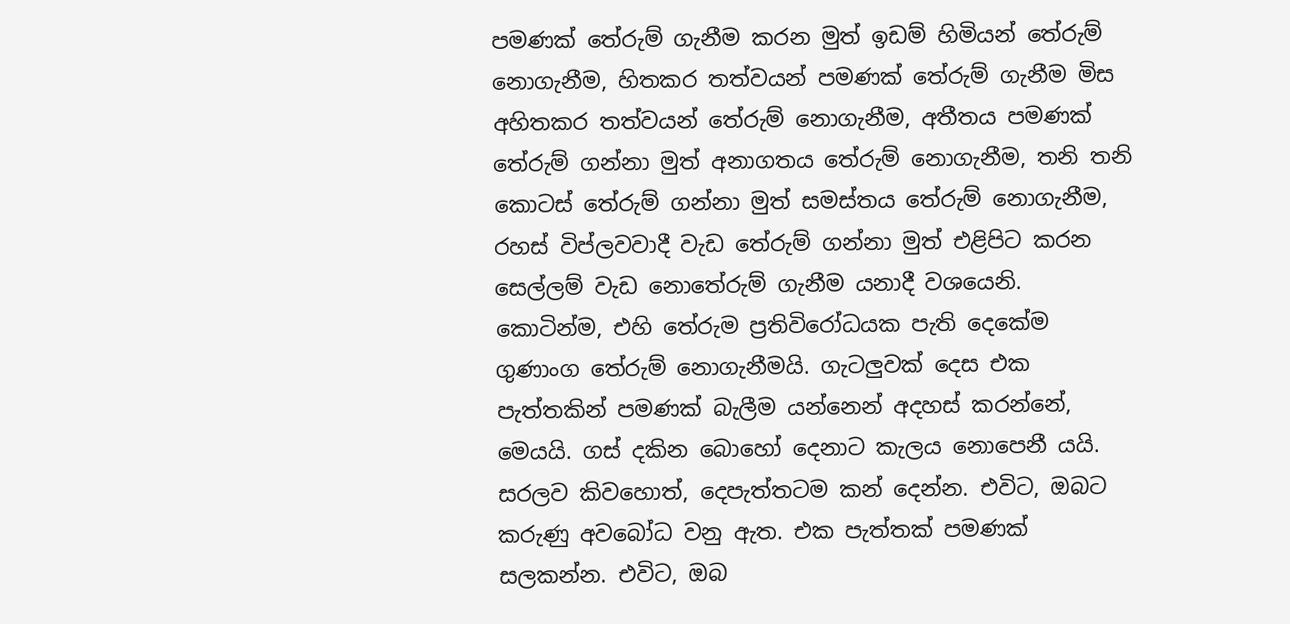පමණක් තේරුම් ගැනීම කරන මුත් ඉඩම් හිමියන් තේරුම් නොගැනීම, හිතකර තත්වයන් පමණක් තේරුම් ගැනීම මිස අහිතකර තත්වයන් තේරුම් නොගැනීම, අතීතය පමණක් තේරුම් ගන්නා මුත් අනාගතය තේරුම් නොගැනීම, තනි තනි කොටස් තේරුම් ගන්නා මුත් සමස්තය තේරුම් නොගැනීම, රහස් විප්ලවවාදී වැඩ තේරුම් ගන්නා මුත් එළිපිට කරන සෙල්ලම් වැඩ නොතේරුම් ගැනීම යනාදී වශයෙනි. කොටින්ම, එහි තේරුම ප්‍රතිවිරෝධයක පැති දෙකේම ගුණාංග තේරුම් නොගැනීමයි. ගැටලුවක් දෙස එක පැත්තකින් පමණක් බැලීම යන්නෙන් අදහස් කරන්නේ, මෙයයි. ගස් දකින බොහෝ දෙනාට කැලය නොපෙනී යයි. සරලව කිවහොත්, දෙපැත්තටම කන් දෙන්න. එවිට, ඔබට කරුණු අවබෝධ වනු ඇත. එක පැත්තක් පමණක් සලකන්න. එවිට, ඔබ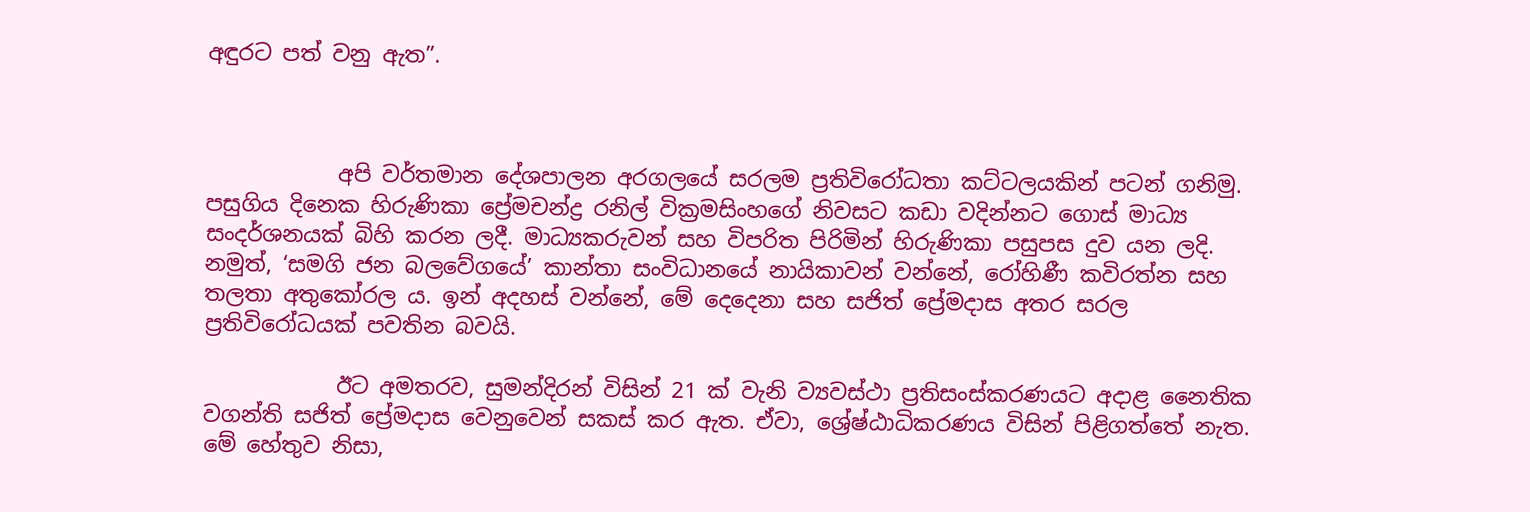අඳුරට පත් වනු ඇත”.



            අපි වර්තමාන දේශපාලන අරගලයේ සරලම ප්‍රතිවිරෝධතා කට්ටලයකින් පටන් ගනිමු. පසුගිය දිනෙක හිරුණිකා ප්‍රේමචන්ද්‍ර රනිල් වික්‍රමසිංහගේ නිවසට කඩා වදින්නට ගොස් මාධ්‍ය සංදර්ශනයක් බිහි කරන ලදී. මාධ්‍යකරුවන් සහ විපරිත පිරිමින් හිරුණිකා පසුපස දුව යන ලදි. නමුත්, ‘සමගි ජන බලවේගයේ’ කාන්තා සංවිධානයේ නායිකාවන් වන්නේ, රෝහිණී කවිරත්න සහ තලතා අතුකෝරල ය. ඉන් අදහස් වන්නේ, මේ දෙදෙනා සහ සජිත් ප්‍රේමදාස අතර සරල ප්‍රතිවිරෝධයක් පවතින බවයි.

            ඊට අමතරව, සුමන්දිරන් විසින් 21 ක් වැනි ව්‍යවස්ථා ප්‍රතිසංස්කරණයට අදාළ නෛතික වගන්ති සජිත් ප්‍රේමදාස වෙනුවෙන් සකස් කර ඇත. ඒවා, ශ්‍රේෂ්ඨාධිකරණය විසින් පිළිගත්තේ නැත. මේ හේතුව නිසා,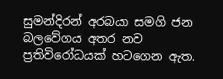සුමන්දිරන් අරබයා සමගි ජන බලවේගය අතර නව ප්‍රතිවිරෝධයක් හටගෙන ඇත.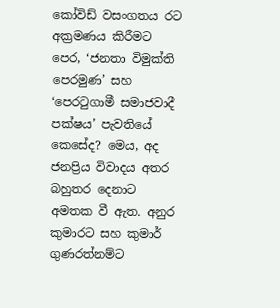කෝවිඩ් වසංගතය රට අක්‍රමණය කිරීමට පෙර, ‘ජනතා විමුක්ති පෙරමුණ’ සහ ‘පෙරටුගාමී සමාජවාදී පක්ෂය’ පැවතියේ කෙසේද? මෙය, අද ජනප්‍රිය විවාදය අතර බහුතර දෙනාට අමතක වී ඇත. අනුර කුමාරට සහ කුමාර් ගුණරත්නම්ට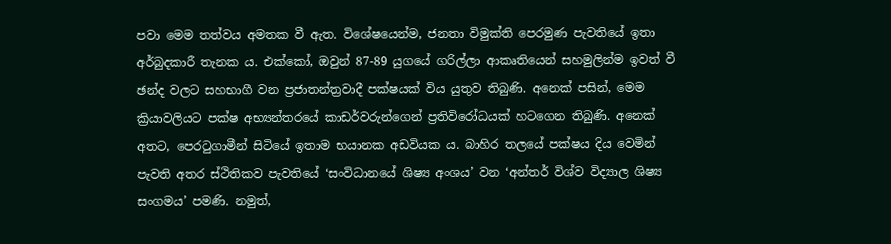පවා මෙම තත්වය අමතක වී ඇත. විශේෂයෙන්ම, ජනතා විමුක්ති පෙරමුණ පැවතියේ ඉතා අර්බුදකාරී තැනක ය. එක්කෝ, ඔවුන් 87-89 යුගයේ ගරිල්ලා ආකෘතියෙන් සහමුලින්ම ඉවත් වී ඡන්ද වලට සහභාගී වන ප්‍රජාතන්ත්‍රවාදී පක්ෂයක් විය යුතුව තිබුණි. අනෙක් පසින්, මෙම ක්‍රියාවලියට පක්ෂ අභ්‍යන්තරයේ කාඩර්වරුන්ගෙන් ප්‍රතිවිරෝධයක් හටගෙන තිබුණි. අනෙක් අතට, පෙරටුගාමීන් සිටියේ ඉතාම භයානක අඩවියක ය. බාහිර තලයේ පක්ෂය දිය වෙමින් පැවති අතර ස්ථිතිකව පැවතියේ ‘සංවිධානයේ ශිෂ්‍ය අංශය’ වන ‘අන්තර් විශ්ව විද්‍යාල ශිෂ්‍ය සංගමය’ පමණි. නමුත්,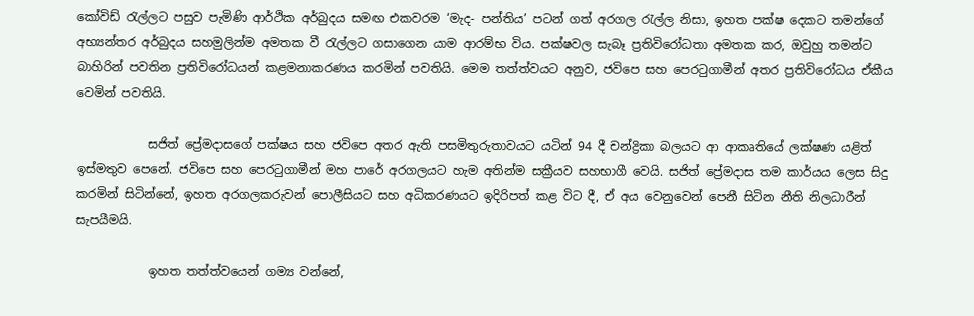කෝවිඩ් රැල්ලට පසුව පැමිණි ආර්ථික අර්බුදය සමඟ එකවරම ‘මැද- පන්තිය’ පටන් ගත් අරගල රැල්ල නිසා, ඉහත පක්ෂ දෙකට තමන්ගේ අභ්‍යන්තර අර්බුදය සහමුලින්ම අමතක වී රැල්ලට ගසාගෙන යාම ආරම්භ විය. පක්ෂවල සැබෑ ප්‍රතිවිරෝධතා අමතක කර, ඔවුහු තමන්ට බාහිරින් පවතින ප්‍රතිවිරෝධයන් කළමනාකරණය කරමින් පවතියි. මෙම තත්ත්වයට අනුව, ජවිපෙ සහ පෙරටුගාමීන් අතර ප්‍රතිවිරෝධය ඒකීය වෙමින් පවතියි.

            සජිත් ප්‍රේමදාසගේ පක්ෂය සහ ජවිපෙ අතර ඇති පසමිතුරුතාවයට යටින් 94 දී චන්ද්‍රිකා බලයට ආ ආකෘතියේ ලක්ෂණ යළිත් ඉස්මතුව පෙනේ. ජවිපෙ සහ පෙරටුගාමීන් මහ පාරේ අරගලයට හැම අතින්ම සක්‍රීයව සහභාගී වෙයි. සජිත් ප්‍රේමදාස තම කාර්යය ලෙස සිදු කරමින් සිටින්නේ, ඉහත අරගලකරුවන් පොලීසියට සහ අධිකරණයට ඉදිරිපත් කළ විට දී, ඒ අය වෙනුවෙන් පෙනී සිටින නීති නිලධාරීන් සැපයීමයි.

            ඉහත තත්ත්වයෙන් ගම්‍ය වන්නේ,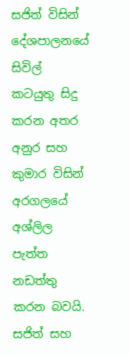සජිත් විසින් දේශපාලනයේ සිවිල් කටයුතු සිදු කරන අතර අනුර සහ කුමාර විසින් අරගලයේ අශ්ලිල පැත්ත නඩත්තු කරන බවයි. සජිත් සහ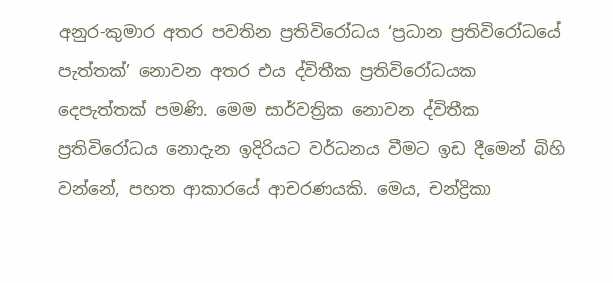අනුර-කුමාර අතර පවතින ප්‍රතිවිරෝධය ‘ප්‍රධාන ප්‍රතිවිරෝධයේ පැත්තක්’ නොවන අතර එය ද්විතීක ප්‍රතිවිරෝධයක දෙපැත්තක් පමණි. මෙම සාර්වත්‍රික නොවන ද්විතීක ප්‍රතිවිරෝධය නොදැන ඉදිරියට වර්ධනය වීමට ඉඩ දීමෙන් බිහි වන්නේ, පහත ආකාරයේ ආචරණයකි. මෙය, චන්ද්‍රිකා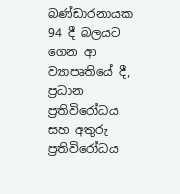බණ්ඩාරනායක 94 දී බලයට ගෙන ආ ව්‍යාපෘතියේ දී, ප්‍රධාන ප්‍රතිවිරෝධය සහ අතුරු ප්‍රතිවිරෝධය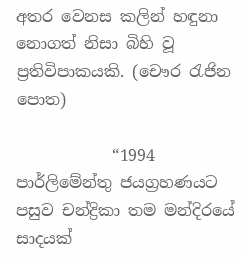අතර වෙනස කලින් හඳුනා නොගත් නිසා බිහි වූ ප්‍රතිවිපාකයකි. (චෞර රැජින පොත)

            “1994 පාර්ලිමේන්තු ජයග්‍රහණයට පසුව චන්ද්‍රිකා තම මන්දිරයේ සාදයක්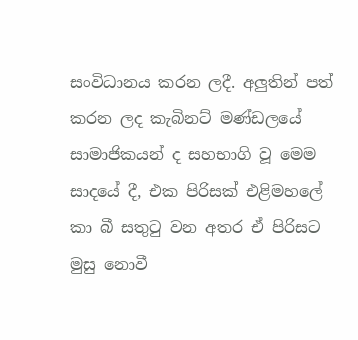සංවිධානය කරන ලදී. අලුතින් පත් කරන ලද කැබිනට් මණ්ඩලයේ සාමාජිකයන් ද සහභාගි වූ මෙම සාදයේ දී, එක පිරිසක් එළිමහලේ කා බී සතුටු වන අතර ඒ පිරිසට මුසු නොවී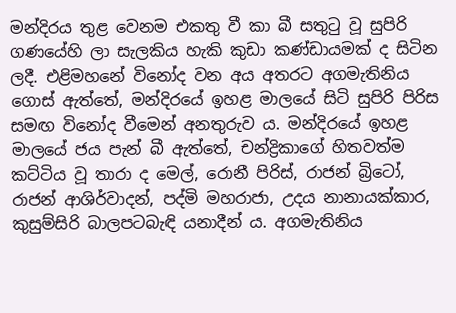මන්දිරය තුළ වෙනම එකතු වී කා බී සතුටු වූ සුපිරි ගණයේහි ලා සැලකිය හැකි කුඩා කණ්ඩායමක් ද සිටින ලදී. එළිමහනේ විනෝද වන අය අතරට අගමැතිනිය ගොස් ඇත්තේ, මන්දිරයේ ඉහළ මාලයේ සිටි සුපිරි පිරිස සමඟ විනෝද වීමෙන් අනතුරුව ය. මන්දිරයේ ඉහළ මාලයේ ජය පැන් බී ඇත්තේ, චන්ද්‍රිකාගේ හිතවත්ම කට්ටිය වූ තාරා ද මෙල්, රොනී පිරිස්, රාජන් බ්‍රිටෝ, රාජන් ආශිර්වාදන්, පද්මි මහරාජා, උදය නානායක්කාර, කුසුම්සිරි බාලපටබැඳි යනාදීන් ය. අගමැතිනිය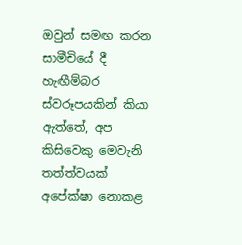ඔවුන් සමඟ කරන සාමීචියේ දී හැඟීම්බර ස්වරූපයකින් කියා ඇත්තේ, අප කිසිවෙකු මෙවැනි තත්ත්වයක් අපේක්ෂා නොකළ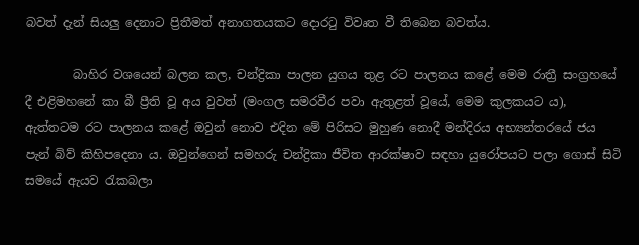බවත් දැන් සියලු දෙනාට ප්‍රිතීමත් අනාගතයකට දොරටු විවෘත වී තිබෙන බවත්ය.

        බාහිර වශයෙන් බලන කල, චන්ද්‍රිකා පාලන යුගය තුළ රට පාලනය කළේ මෙම රාත්‍රී සංග්‍රහයේ දී එළිමහනේ කා බී ප්‍රීති වූ අය වුවත් (මංගල සමරවීර පවා ඇතුළත් වූයේ, මෙම කුලකයට ය), ඇත්තටම රට පාලනය කළේ ඔවුන් නොව එදින මේ පිරිසට මුහුණ නොදී මන්දිරය අභ්‍යන්තරයේ ජය පැන් බිව් කිහිපදෙනා ය. ඔවුන්ගෙන් සමහරු චන්ද්‍රිකා ජීවිත ආරක්ෂාව සඳහා යුරෝපයට පලා ගොස් සිටි සමයේ ඇයව රැකබලා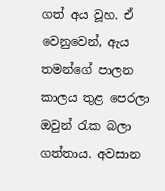ගත් අය වූහ. ඒ වෙනුවෙන්, ඇය තමන්ගේ පාලන කාලය තුළ පෙරලා ඔවුන් රැක බලා ගත්තාය. අවසාන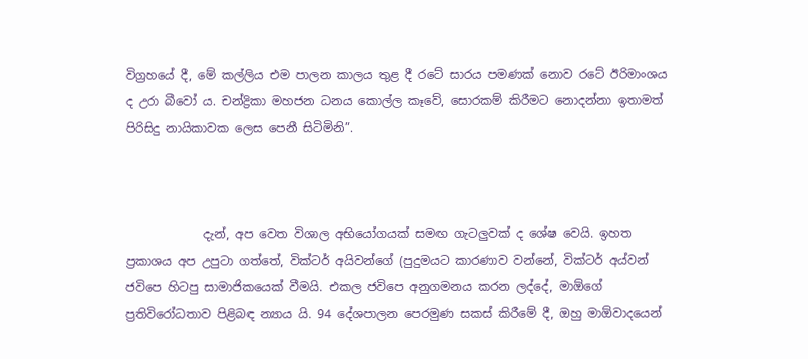විග්‍රහයේ දී, මේ කල්ලිය එම පාලන කාලය තුළ දී රටේ සාරය පමණක් නොව රටේ ඊරිමාංශය ද උරා බීවෝ ය. චන්ද්‍රිකා මහජන ධනය කොල්ල කෑවේ, සොරකම් කිරීමට නොදන්නා ඉතාමත් පිරිසිදු නායිකාවක ලෙස පෙනී සිටිමිනි”.



             දැන්, අප වෙත විශාල අභියෝගයක් සමඟ ගැටලුවක් ද ශේෂ වෙයි. ඉහත ප්‍රකාශය අප උපුටා ගත්තේ, වික්ටර් අයිවන්ගේ (පුදුමයට කාරණාව වන්නේ, වික්ටර් අය්වන් ජවිපෙ හිටපු සාමාජිකයෙක් වීමයි. එකල ජවිපෙ අනුගමනය කරන ලද්දේ, මාඕගේ ප්‍රතිවිරෝධතාව පිළිබඳ න්‍යාය යි. 94 දේශපාලන පෙරමුණ සකස් කිරීමේ දී, ඔහු මාඕවාදයෙන්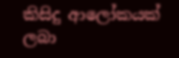කිසිදු ආලෝකයක් ලබා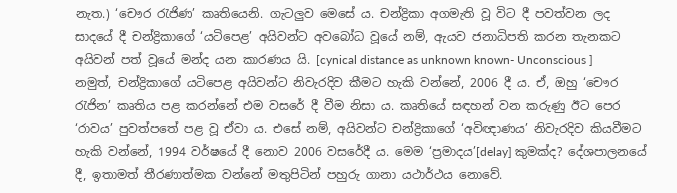නැත.) ‘චෞර රැජිණ’ කෘතියෙනි. ගැටලුව මෙසේ ය. චන්ද්‍රිකා අගමැති වූ විට දී පවත්වන ලද සාදයේ දී චන්ද්‍රිකාගේ ‘යටිපෙළ’ අයිවන්ට අවබෝධ වූයේ නම්, ඇයව ජනාධිපති කරන තැනකට අයිවන් පත් වූයේ මන්ද යන කාරණය යි. [cynical distance as unknown known- Unconscious ] නමුත්, චන්ද්‍රිකාගේ යටිපෙළ අයිවන්ට නිවැරදිව කීමට හැකි වන්නේ, 2006 දී ය. ඒ, ඔහු ‘චෞර රැජින’ කෘතිය පළ කරන්නේ එම වසරේ දී වීම නිසා ය. කෘතියේ සඳහන් වන කරුණු ඊට පෙර ‘රාවය’ පුවත්පතේ පළ වූ ඒවා ය. එසේ නම්, අයිවන්ට චන්ද්‍රිකාගේ ‘අවිඥාණය’ නිවැරදිව කියවීමට හැකි වන්නේ, 1994 වර්ෂයේ දී නොව 2006 වසරේදී ය. මෙම ‘ප්‍රමාදය’[delay] කුමක්ද? දේශපාලනයේ දී, ඉතාමත් තීරණාත්මක වන්නේ මතුපිටින් පහුරු ගානා යථාර්ථය නොවේ.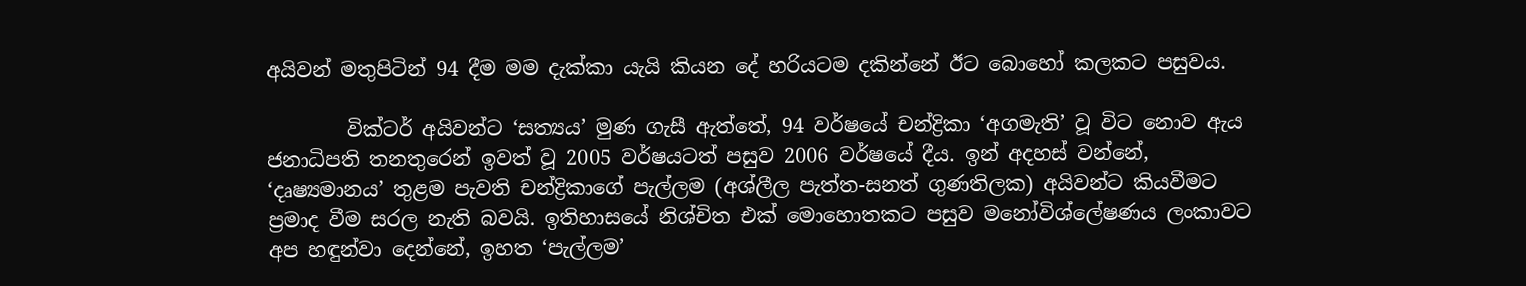අයිවන් මතුපිටින් 94 දීම මම දැක්කා යැයි කියන දේ හරියටම දකින්නේ ඊට බොහෝ කලකට පසුවය.

        වික්ටර් අයිවන්ට ‘සත්‍යය’ මුණ ගැසී ඇත්තේ, 94 වර්ෂයේ චන්ද්‍රිකා ‘අගමැති’ වූ විට නොව ඇය ජනාධිපති තනතුරෙන් ඉවත් වූ 2005 වර්ෂයටත් පසුව 2006 වර්ෂයේ දීය. ඉන් අදහස් වන්නේ, ‘දෘෂ්‍යමානය’ තුළම පැවති චන්ද්‍රිකාගේ පැල්ලම (අශ්ලීල පැත්ත-සනත් ගුණතිලක) අයිවන්ට කියවීමට ප්‍රමාද වීම සරල නැති බවයි. ඉතිහාසයේ නිශ්චිත එක් මොහොතකට පසුව මනෝවිශ්ලේෂණය ලංකාවට අප හඳුන්වා දෙන්නේ, ඉහත ‘පැල්ලම’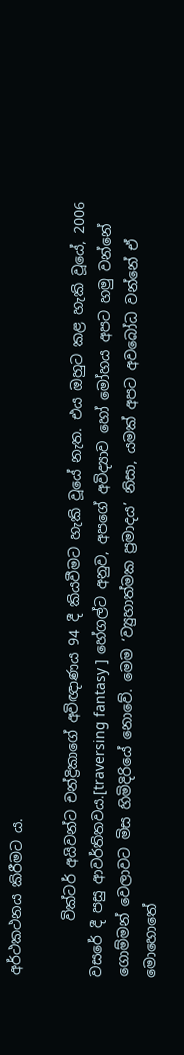අර්ථකථනය කිරීමට ය.

        වික්ටර් අයිවන්ට චන්ද්‍රිකාගේ අවිඥාණය 94 දී කියවීමට හැකි වූයේ නැත. එය ඔහුට කළ හැකි වූයේ, 2006 වසරේ දී පසු ආවර්තිතවය.[traversing fantasy ] හේගල්ට අනුව, අපගේ අවිද්‍යාව හෝ මෝහය අපට හමු වන්නේ ගොම්මන් වෙලාවට මිස හිමිදිරියේ නොවේ. මෙම ‘ව්‍යුහාත්මක ප්‍රමාදය’ නිසා, යමක් අපට අවබෝධ වන්නේ ඒ මොහොතේ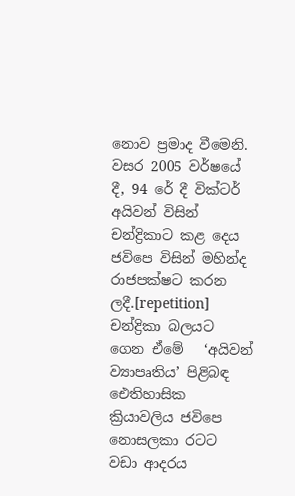නොව ප්‍රමාද වීමෙනි. වසර 2005 වර්ෂයේ දී, 94 රේ දී වික්ටර් අයිවන් විසින් චන්ද්‍රිකාට කළ දෙය ජවිපෙ විසින් මහින්ද රාජපක්ෂට කරන ලදී.[repetition] චන්ද්‍රිකා බලයට ගෙන ඒමේ   ‘අයිවන් ව්‍යාපෘතිය’ පිළිබඳ ඓතිහාසික ක්‍රියාවලිය ජවිපෙ නොසලකා රටට වඩා ආදරය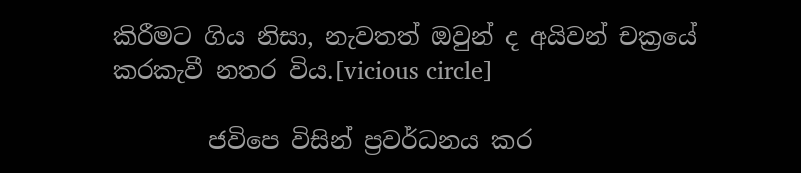කිරීමට ගිය නිසා, නැවතත් ඔවුන් ද අයිවන් චක්‍රයේ කරකැවී නතර විය.[vicious circle]

        ජවිපෙ විසින් ප්‍රවර්ධනය කර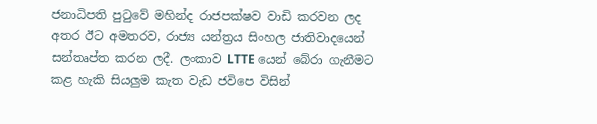ජනාධිපති පුටුවේ මහින්ද රාජපක්ෂව වාඩි කරවන ලද අතර ඊට අමතරව, රාජ්‍ය යන්ත්‍රය සිංහල ජාතිවාදයෙන් සන්තෘප්ත කරන ලදී. ලංකාව LTTE යෙන් බේරා ගැනීමට කළ හැකි සියලුම කැත වැඩ ජවිපෙ විසින්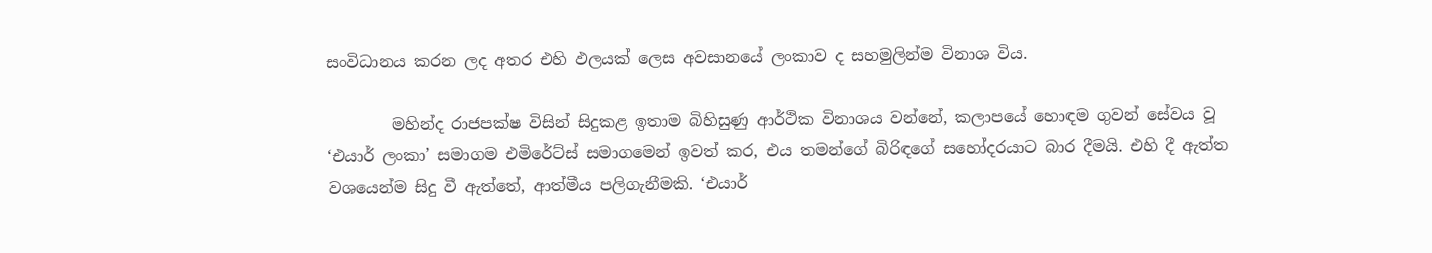සංවිධානය කරන ලද අතර එහි ඵලයක් ලෙස අවසානයේ ලංකාව ද සහමුලින්ම විනාශ විය.

        මහින්ද රාජපක්ෂ විසින් සිදුකළ ඉතාම බිහිසුණු ආර්ථික විනාශය වන්නේ, කලාපයේ හොඳම ගුවන් සේවය වූ ‘එයාර් ලංකා’ සමාගම එමිරේට්ස් සමාගමෙන් ඉවත් කර, එය තමන්ගේ බිරිඳගේ සහෝදරයාට බාර දීමයි. එහි දී ඇත්ත වශයෙන්ම සිදු වී ඇත්තේ, ආත්මීය පලිගැනීමකි. ‘එයාර්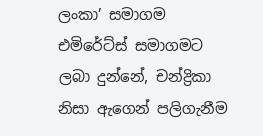ලංකා’ සමාගම එමිරේට්ස් සමාගමට ලබා දුන්නේ, චන්ද්‍රිකා නිසා ඇගෙන් පලිගැනීම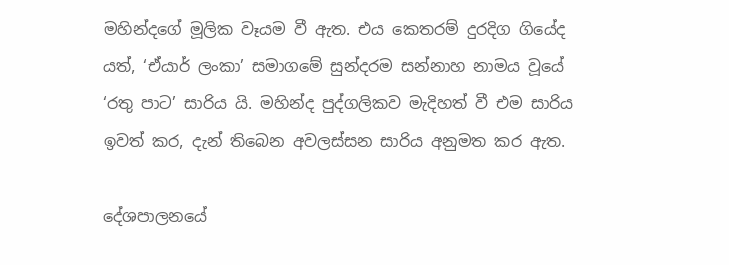මහින්දගේ මූලික වෑයම වී ඇත. එය කෙතරම් දුරදිග ගියේද යත්, ‘ඒයාර් ලංකා’ සමාගමේ සුන්දරම සන්නාහ නාමය වූයේ ‘රතු පාට’ සාරිය යි. මහින්ද පුද්ගලිකව මැදිහත් වී එම සාරිය ඉවත් කර, දැන් තිබෙන අවලස්සන සාරිය අනුමත කර ඇත.

දේශපාලනයේ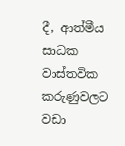දී, ආත්මීය සාධක වාස්තවික කරුණුවලට වඩා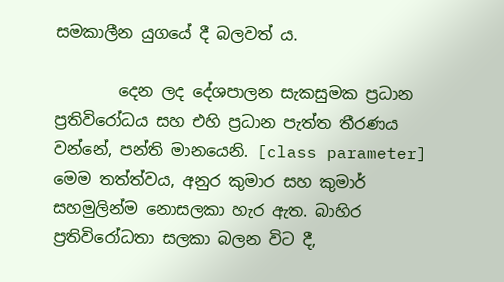සමකාලීන යුගයේ දී බලවත් ය.

        දෙන ලද දේශපාලන සැකසුමක ප්‍රධාන ප්‍රතිවිරෝධය සහ එහි ප්‍රධාන පැත්ත තීරණය වන්නේ, පන්ති මානයෙනි. [class parameter] මෙම තත්ත්වය, අනුර කුමාර සහ කුමාර් සහමුලින්ම නොසලකා හැර ඇත. බාහිර ප්‍රතිවිරෝධතා සලකා බලන විට දී,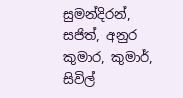සුමන්දිරන්, සජිත්, අනුර කුමාර, කුමාර්, සිවිල්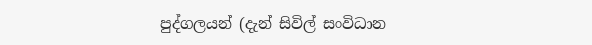පුද්ගලයන් (දැන් සිවිල් සංවිධාන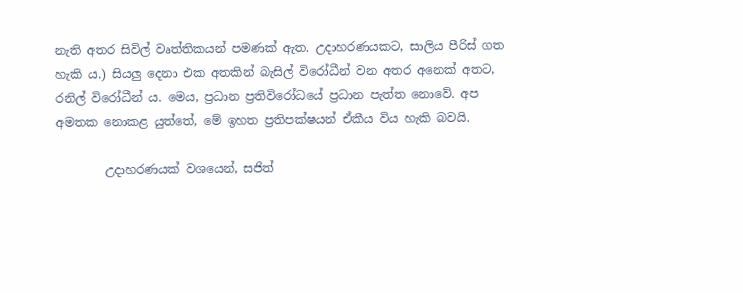නැති අතර සිවිල් වෘත්තිකයන් පමණක් ඇත. උදාහරණයකට, සාලිය පීරිස් ගත හැකි ය.) සියලු දෙනා එක අතකින් බැසිල් විරෝධීන් වන අතර අනෙක් අතට, රනිල් විරෝධීන් ය. මෙය, ප්‍රධාන ප්‍රතිවිරෝධයේ ප්‍රධාන පැත්ත නොවේ. අප අමතක නොකළ යුත්තේ, මේ ඉහත ප්‍රතිපක්ෂයන් ඒකීය විය හැකි බවයි.

        උදාහරණයක් වශයෙන්, සජිත්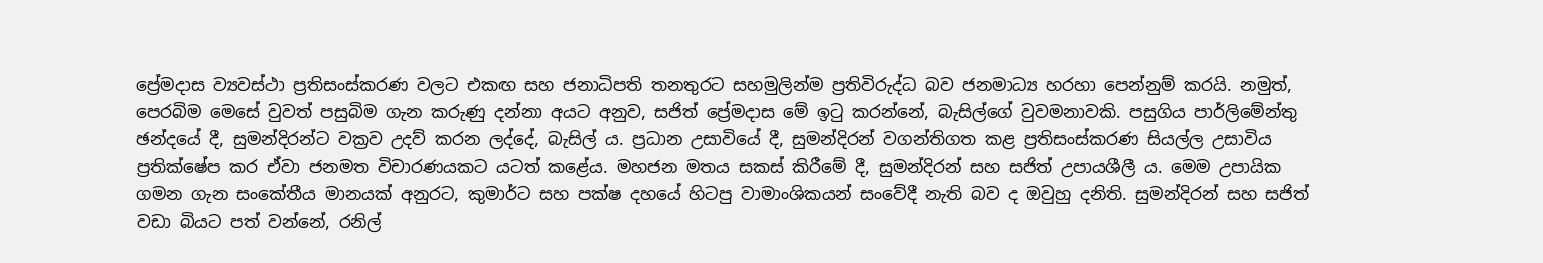ප්‍රේමදාස ව්‍යවස්ථා ප්‍රතිසංස්කරණ වලට එකඟ සහ ජනාධිපති තනතුරට සහමුලින්ම ප්‍රතිවිරුද්ධ බව ජනමාධ්‍ය හරහා පෙන්නුම් කරයි. නමුත්, පෙරබිම මෙසේ වුවත් පසුබිම ගැන කරුණු දන්නා අයට අනුව, සජිත් ප්‍රේමදාස මේ ඉටු කරන්නේ, බැසිල්ගේ වුවමනාවකි. පසුගිය පාර්ලිමේන්තු ඡන්දයේ දී, සුමන්දිරන්ට වක්‍රව උදව් කරන ලද්දේ, බැසිල් ය. ප්‍රධාන උසාවියේ දී, සුමන්දිරන් වගන්තිගත කළ ප්‍රතිසංස්කරණ සියල්ල උසාවිය ප්‍රතික්ෂේප කර ඒවා ජනමත විචාරණයකට යටත් කළේය. මහජන මතය සකස් කිරීමේ දී, සුමන්දිරන් සහ සජිත් උපායශීලී ය. මෙම උපායික ගමන ගැන සංකේතීය මානයක් අනුරට, කුමාර්ට සහ පක්ෂ දහයේ හිටපු වාමාංශිකයන් සංවේදී නැති බව ද ඔවුහු දනිති. සුමන්දිරන් සහ සජිත් වඩා බියට පත් වන්නේ, රනිල්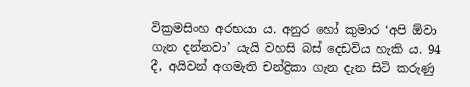වික්‍රමසිංහ අරභයා ය. අනුර හෝ කුමාර ‘අපි ඕවා ගැන දන්නවා’ යැයි වහසි බස් දෙඩවිය හැකි ය. 94 දී, අයිවන් අගමැති චන්ද්‍රිකා ගැන දැන සිටි කරුණු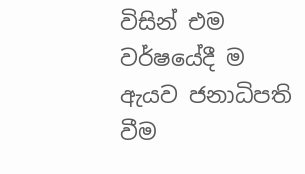විසින් එම වර්ෂයේදී ම ඇයව ජනාධිපති වීම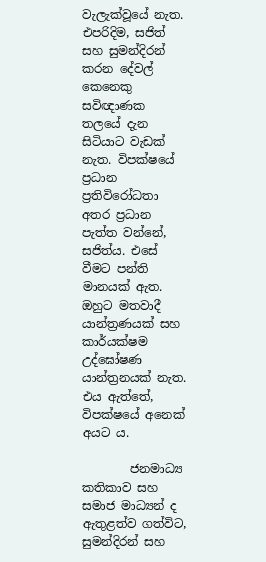වැලැක්වූයේ නැත. එපරිදිම, සජිත් සහ සුමන්දිරන් කරන දේවල් කෙනෙකු සවිඥාණක තලයේ දැන සිටියාට වැඩක් නැත. විපක්ෂයේ ප්‍රධාන ප්‍රතිවිරෝධතා අතර ප්‍රධාන පැත්ත වන්නේ, සජිත්ය. එසේ වීමට පන්ති මානයක් ඇත. ඔහුට මතවාදී යාන්ත්‍රණයක් සහ කාර්යක්ෂම උද්ඝෝෂණ යාන්ත්‍රනයක් නැත. එය ඇත්තේ, විපක්ෂයේ අනෙක් අයට ය.

        ජනමාධ්‍ය කතිකාව සහ සමාජ මාධ්‍යන් ද ඇතුළත්ව ගත්විට, සුමන්දිරන් සහ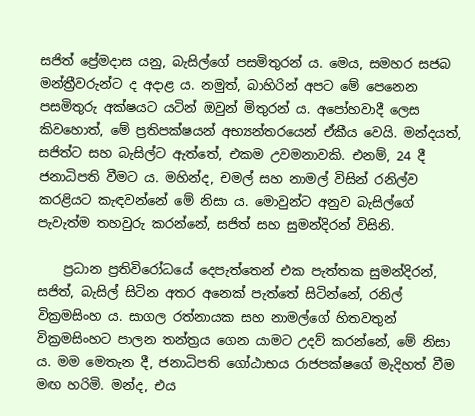සජිත් ප්‍රේමදාස යනු, බැසිල්ගේ පසමිතුරන් ය. මෙය, සමහර සජබ මන්ත්‍රීවරුන්ට ද අදාළ ය. නමුත්, බාහිරින් අපට මේ පෙනෙන පසමිතුරු අක්ෂයට යටින් ඔවුන් මිතුරන් ය. අපෝහවාදී ලෙස කිවහොත්, මේ ප්‍රතිපක්ෂයන් අභ්‍යන්තරයෙන් ඒකීය වෙයි. මන්දයත්, සජිත්ට සහ බැසිල්ට ඇත්තේ, එකම උවමනාවකි. එනම්, 24 දී ජනාධිපති වීමට ය. මහින්ද, චමල් සහ නාමල් විසින් රනිල්ව කරළියට කැඳවන්නේ මේ නිසා ය. මොවුන්ට අනුව බැසිල්ගේ පැවැත්ම තහවුරු කරන්නේ, සජිත් සහ සුමන්දිරන් විසිනි.

    ප්‍රධාන ප්‍රතිවිරෝධයේ දෙපැත්තෙන් එක පැත්තක සුමන්දිරන්, සජිත්, බැසිල් සිටින අතර අනෙක් පැත්තේ සිටින්නේ, රනිල් වික්‍රමසිංහ ය. සාගල රත්නායක සහ නාමල්ගේ හිතවතුන් වික්‍රමසිංහට පාලන තන්ත්‍රය ගෙන යාමට උදව් කරන්නේ, මේ නිසා ය. මම මෙතැන දී, ජනාධිපති ගෝඨාභය රාජපක්ෂගේ මැදිහත් වීම මඟ හරිමි. මන්ද, එය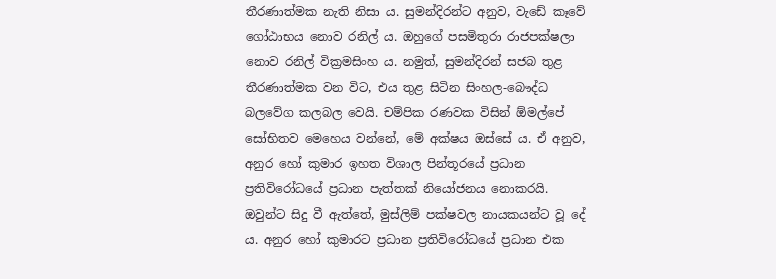තීරණාත්මක නැති නිසා ය. සුමන්දිරන්ට අනුව, වැඩේ කෑවේ ගෝඨාභය නොව රනිල් ය. ඔහුගේ පසමිතුරා රාජපක්ෂලා නොව රනිල් වික්‍රමසිංහ ය. නමුත්, සුමන්දිරන් සජබ තුළ තීරණාත්මක වන විට, එය තුළ සිටින සිංහල-බෞද්ධ බලවේග කලබල වෙයි. චම්පික රණවක විසින් ඕමල්පේ සෝභිතව මෙහෙය වන්නේ, මේ අක්ෂය ඔස්සේ ය. ඒ අනුව, අනුර හෝ කුමාර ඉහත විශාල පින්තූරයේ ප්‍රධාන ප්‍රතිවිරෝධයේ ප්‍රධාන පැත්තක් නියෝජනය නොකරයි. ඔවුන්ට සිදු වී ඇත්තේ, මුස්ලිම් පක්ෂවල නායකයන්ට වූ දේ ය. අනුර හෝ කුමාරට ප්‍රධාන ප්‍රතිවිරෝධයේ ප්‍රධාන එක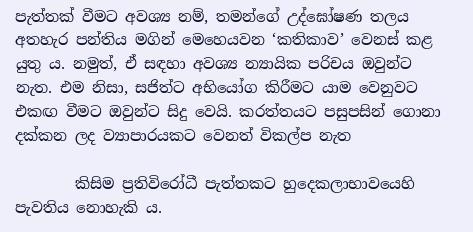පැත්තක් වීමට අවශ්‍ය නම්, තමන්ගේ උද්ඝෝෂණ තලය අතහැර පන්තිය මගින් මෙහෙයවන ‘කතිකාව’ වෙනස් කළ යුතු ය. නමුත්, ඒ සඳහා අවශ්‍ය න්‍යායික පරිචය ඔවුන්ට නැත. එම නිසා, සජිත්ට අභියෝග කිරීමට යාම වෙනුවට එකඟ වීමට ඔවුන්ට සිදු වෙයි. කරත්තයට පසුපසින් ගොනා දක්කන ලද ව්‍යාපාරයකට වෙනත් විකල්ප නැත

        කිසිම ප්‍රතිවිරෝධී පැත්තකට හුදෙකලාභාවයෙහි පැවතිය නොහැකි ය.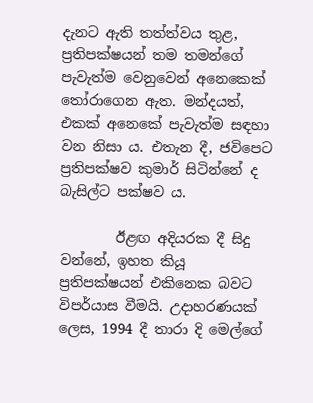දැනට ඇති තත්ත්වය තුළ, ප්‍රතිපක්ෂයන් තම තමන්ගේ පැවැත්ම වෙනුවෙන් අනෙකෙක් තෝරාගෙන ඇත. මන්දයත්, එකක් අනෙකේ පැවැත්ම සඳහා වන නිසා ය. එතැන දී, ජවිපෙට ප්‍රතිපක්ෂව කුමාර් සිටින්නේ ද බැසිල්ට පක්ෂව ය.

        ඊළඟ අදියරක දී සිදු වන්නේ, ඉහත කියූ ප්‍රතිපක්ෂයන් එකිනෙක බවට විපර්යාස වීමයි. උදාහරණයක් ලෙස, 1994 දී තාරා දි මෙල්ගේ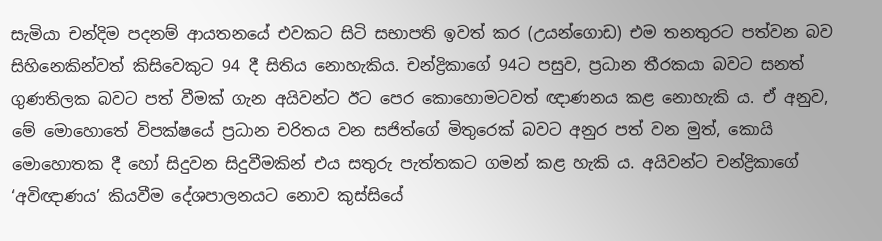සැමියා චන්දිම පදනම් ආයතනයේ එවකට සිටි සභාපති ඉවත් කර (උයන්ගොඩ) එම තනතුරට පත්වන බව සිහිනෙකින්වත් කිසිවෙකුට 94 දී සිතිය නොහැකිය. චන්ද්‍රිකාගේ 94ට පසුව, ප්‍රධාන තීරකයා බවට සනත් ගුණතිලක බවට පත් වීමක් ගැන අයිවන්ට ඊට පෙර කොහොමටවත් ඥාණනය කළ නොහැකි ය. ඒ අනුව, මේ මොහොතේ විපක්ෂයේ ප්‍රධාන චරිතය වන සජිත්ගේ මිතුරෙක් බවට අනුර පත් වන මුත්, කොයි මොහොතක දී හෝ සිදුවන සිදුවීමකින් එය සතුරු පැත්තකට ගමන් කළ හැකි ය. අයිවන්ට චන්ද්‍රිකාගේ ‘අවිඥාණය’ කියවීම දේශපාලනයට නොව කුස්සියේ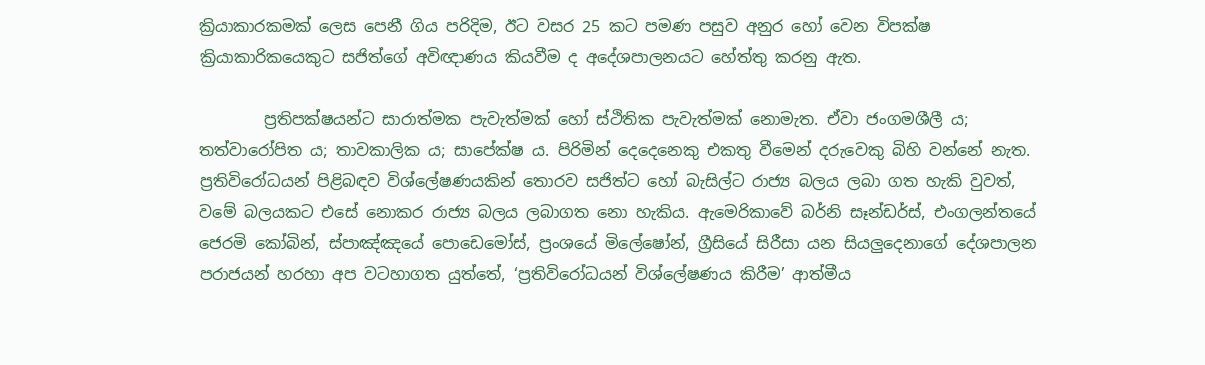ක්‍රියාකාරකමක් ලෙස පෙනී ගිය පරිදිම, ඊට වසර 25 කට පමණ පසුව අනුර හෝ වෙන විපක්ෂ ක්‍රියාකාරිකයෙකුට සජිත්ගේ අවිඥාණය කියවීම ද අදේශපාලනයට හේත්තු කරනු ඇත.

        ප්‍රතිපක්ෂයන්ට සාරාත්මක පැවැත්මක් හෝ ස්ථිතික පැවැත්මක් නොමැත. ඒවා ජංගමශීලී ය; තත්වාරෝපිත ය; තාවකාලික ය; සාපේක්ෂ ය. පිරිමින් දෙදෙනෙකු එකතු වීමෙන් දරුවෙකු බිහි වන්නේ නැත. ප්‍රතිවිරෝධයන් පිළිබඳව විශ්ලේෂණයකින් තොරව සජිත්ට හෝ බැසිල්ට රාජ්‍ය බලය ලබා ගත හැකි වුවත්, වමේ බලයකට එසේ නොකර රාජ්‍ය බලය ලබාගත නො හැකිය. ඇමෙරිකාවේ බර්නි සෑන්ඩර්ස්, එංගලන්තයේ ජෙරමි කෝබින්, ස්පාඤ්ඤයේ පොඩෙමෝස්, ප්‍රංශයේ මිලේෂෝන්, ග්‍රීසියේ සිරීසා යන සියලුදෙනාගේ දේශපාලන පරාජයන් හරහා අප වටහාගත යුත්තේ, ‘ප්‍රතිවිරෝධයන් විශ්ලේෂණය කිරීම’ ආත්මීය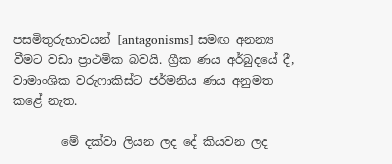පසමිතුරුභාවයන් [antagonisms] සමඟ අනන්‍ය වීමට වඩා ප්‍රාථමික බවයි. ග්‍රීක ණය අර්බුදයේ දී, වාමාංශික වරුෆාකිස්ට ජර්මනිය ණය අනුමත කළේ නැත.

        මේ දක්වා ලියන ලද දේ කියවන ලද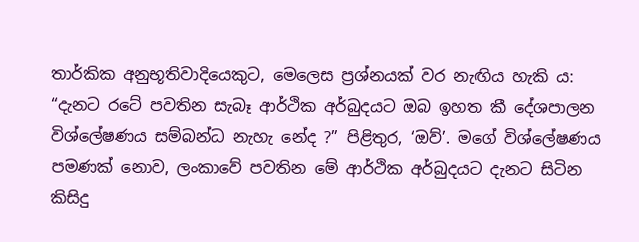තාර්කික අනුභූතිවාදියෙකුට, මෙලෙස ප්‍රශ්නයක් වර නැඟිය හැකි ය: “දැනට රටේ පවතින සැබෑ ආර්ථික අර්බුදයට ඔබ ඉහත කී දේශපාලන විශ්ලේෂණය සම්බන්ධ නැහැ නේද ?” පිළිතුර, ‘ඔව්’. මගේ විශ්ලේෂණය පමණක් නොව, ලංකාවේ පවතින මේ ආර්ථික අර්බුදයට දැනට සිටින කිසිදු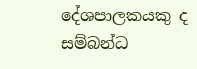දේශපාලකයකු ද සම්බන්ධ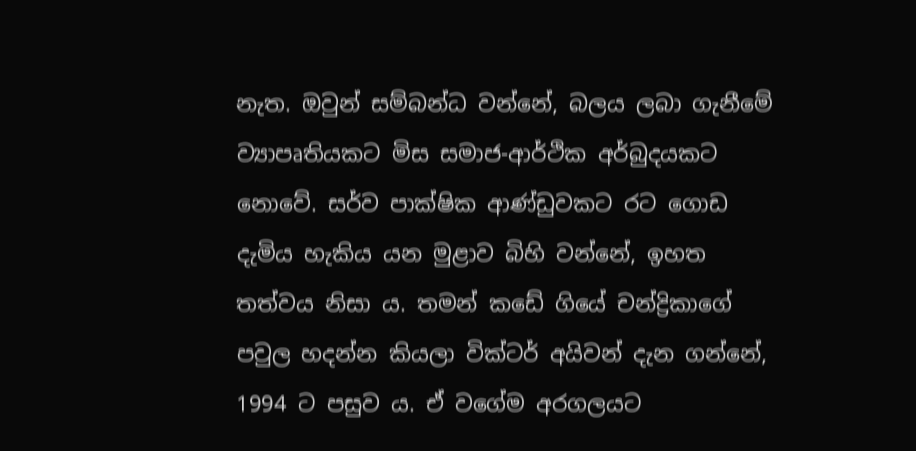නැත. ඔවුන් සම්බන්ධ වන්නේ, බලය ලබා ගැනීමේ ව්‍යාපෘතියකට මිස සමාජ-ආර්ථික අර්බුදයකට නොවේ. සර්ව පාක්ෂික ආණ්ඩුවකට රට ගොඩ දැමිය හැකිය යන මුළාව බිහි වන්නේ, ඉහත තත්වය නිසා ය. තමන් කඩේ ගියේ චන්ද්‍රිකාගේ පවුල හදන්න කියලා වික්ටර් අයිවන් දැන ගන්නේ, 1994 ට පසුව ය. ඒ වගේම අරගලයට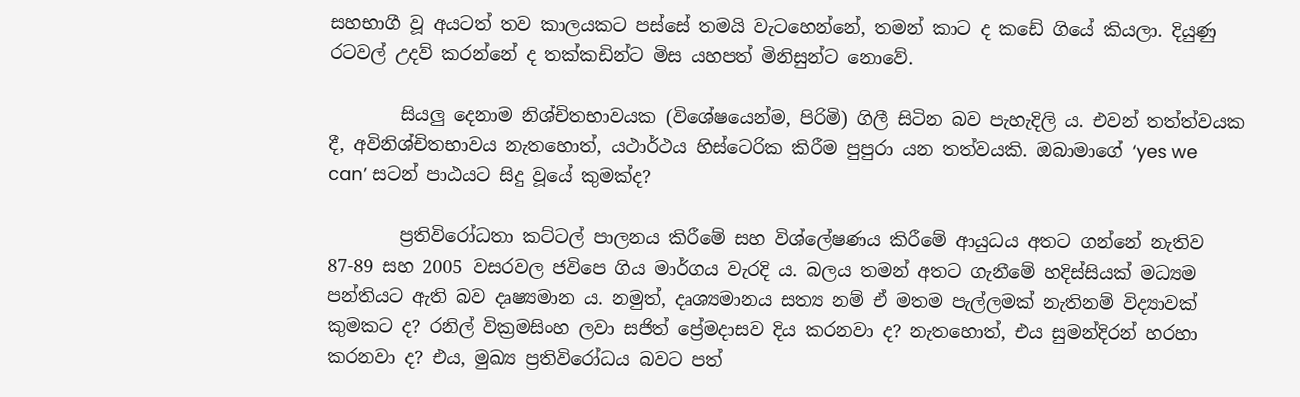සහභාගී වූ අයටත් තව කාලයකට පස්සේ තමයි වැටහෙන්නේ, තමන් කාට ද කඩේ ගියේ කියලා. දියුණු රටවල් උදව් කරන්නේ ද තක්කඩින්ට මිස යහපත් මිනිසුන්ට නොවේ.

        සියලු දෙනාම නිශ්චිතභාවයක (විශේෂයෙන්ම, පිරිමි) ගිලී සිටින බව පැහැදිලි ය. එවන් තත්ත්වයක දී, අවිනිශ්චිතභාවය නැතහොත්, යථාර්ථය හිස්ටෙරික කිරීම පුපුරා යන තත්වයකි. ඔබාමාගේ ‘yes we can’ සටන් පාඨයට සිදු වූයේ කුමක්ද?

        ප්‍රතිවිරෝධතා කට්ටල් පාලනය කිරීමේ සහ විශ්ලේෂණය කිරීමේ ආයුධය අතට ගන්නේ නැතිව 87-89 සහ 2005 වසරවල ජවිපෙ ගිය මාර්ගය වැරදි ය. බලය තමන් අතට ගැනීමේ හදිස්සියක් මධ්‍යම පන්තියට ඇති බව දෘෂ්‍යමාන ය. නමුත්, දෘශ්‍යමානය සත්‍ය නම් ඒ මතම පැල්ලමක් නැතිනම් විද්‍යාවක් කුමකට ද? රනිල් වික්‍රමසිංහ ලවා සජිත් ප්‍රේමදාසව දිය කරනවා ද? නැතහොත්, එය සුමන්දිරන් හරහා කරනවා ද? එය, මුඛ්‍ය ප්‍රතිවිරෝධය බවට පත්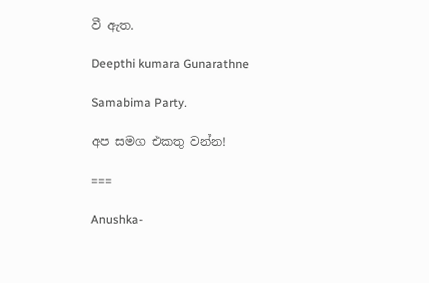වී ඇත.

Deepthi kumara Gunarathne

Samabima Party.

අප සමග එකතු වන්න!

===

Anushka-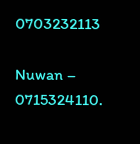0703232113

Nuwan – 0715324110.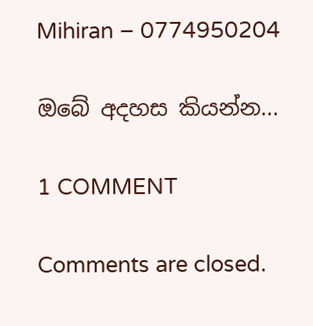Mihiran – 0774950204

ඔබේ අදහස කියන්න...

1 COMMENT

Comments are closed.